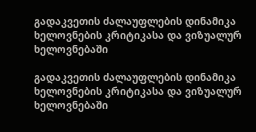გადაკვეთის ძალაუფლების დინამიკა ხელოვნების კრიტიკასა და ვიზუალურ ხელოვნებაში

გადაკვეთის ძალაუფლების დინამიკა ხელოვნების კრიტიკასა და ვიზუალურ ხელოვნებაში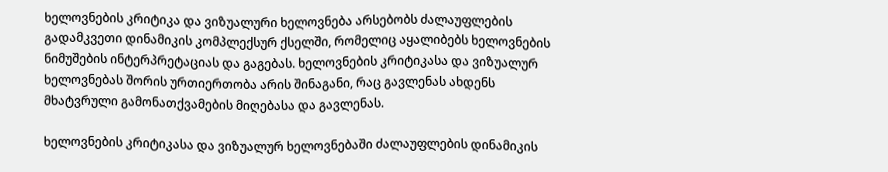ხელოვნების კრიტიკა და ვიზუალური ხელოვნება არსებობს ძალაუფლების გადამკვეთი დინამიკის კომპლექსურ ქსელში, რომელიც აყალიბებს ხელოვნების ნიმუშების ინტერპრეტაციას და გაგებას. ხელოვნების კრიტიკასა და ვიზუალურ ხელოვნებას შორის ურთიერთობა არის შინაგანი, რაც გავლენას ახდენს მხატვრული გამონათქვამების მიღებასა და გავლენას.

ხელოვნების კრიტიკასა და ვიზუალურ ხელოვნებაში ძალაუფლების დინამიკის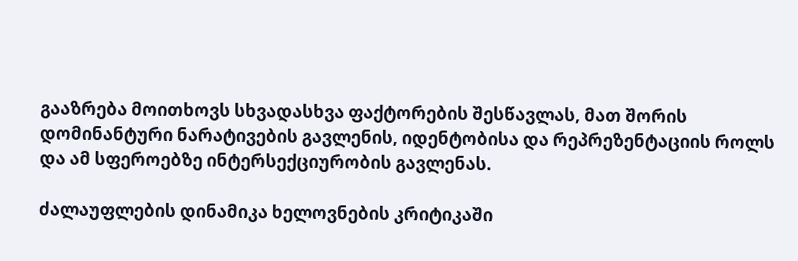გააზრება მოითხოვს სხვადასხვა ფაქტორების შესწავლას, მათ შორის დომინანტური ნარატივების გავლენის, იდენტობისა და რეპრეზენტაციის როლს და ამ სფეროებზე ინტერსექციურობის გავლენას.

ძალაუფლების დინამიკა ხელოვნების კრიტიკაში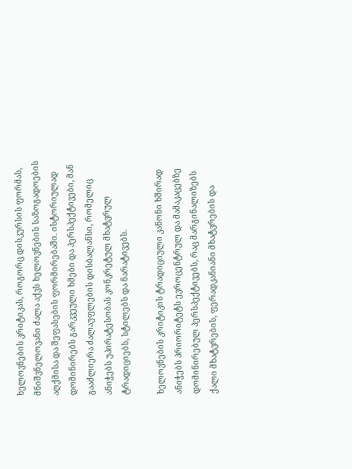ხელოვნების კრიტიკას, როგორც დისკურსის ფორმას, მნიშვნელოვანი ძალა აქვს ხელოვნების საზოგადოების აღქმისა და შეფასების ფორმირებაში. ისტორიულად დომინირებს გარკვეული ხმები და პერსპექტივები, მან გააძლიერა ძალაუფლების დისბალანსი, რომელიც ანიჭებს უპირატესობას კონკრეტულ მხატვრულ ტრადიციებს, სტილებს და ნარატივებს.

ხელოვნების კრიტიკის ტრადიციული კანონი ხშირად ანიჭებს პრიორიტეტს ევროცენტრულ და მამაკაცებზე დომინირებულ პერსპექტივებს, რაც მარგინალიზებს ქალი მხატვრების, ფერადკანიანი მხატვრების და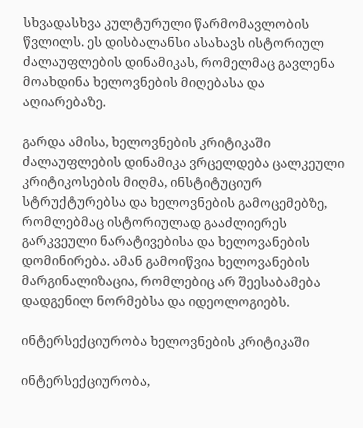სხვადასხვა კულტურული წარმომავლობის წვლილს. ეს დისბალანსი ასახავს ისტორიულ ძალაუფლების დინამიკას, რომელმაც გავლენა მოახდინა ხელოვნების მიღებასა და აღიარებაზე.

გარდა ამისა, ხელოვნების კრიტიკაში ძალაუფლების დინამიკა ვრცელდება ცალკეული კრიტიკოსების მიღმა, ინსტიტუციურ სტრუქტურებსა და ხელოვნების გამოცემებზე, რომლებმაც ისტორიულად გააძლიერეს გარკვეული ნარატივებისა და ხელოვანების დომინირება. ამან გამოიწვია ხელოვანების მარგინალიზაცია, რომლებიც არ შეესაბამება დადგენილ ნორმებსა და იდეოლოგიებს.

ინტერსექციურობა ხელოვნების კრიტიკაში

ინტერსექციურობა,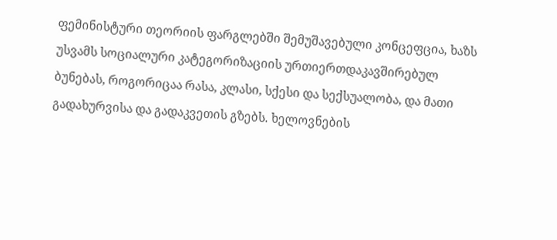ფემინისტური თეორიის ფარგლებში შემუშავებული კონცეფცია, ხაზს უსვამს სოციალური კატეგორიზაციის ურთიერთდაკავშირებულ ბუნებას, როგორიცაა რასა, კლასი, სქესი და სექსუალობა, და მათი გადახურვისა და გადაკვეთის გზებს. ხელოვნების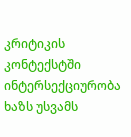კრიტიკის კონტექსტში ინტერსექციურობა ხაზს უსვამს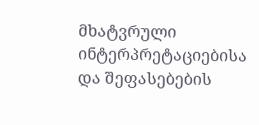მხატვრული ინტერპრეტაციებისა და შეფასებების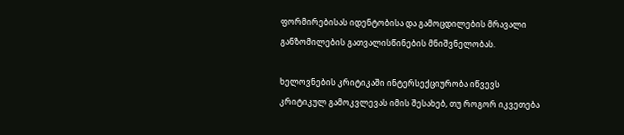ფორმირებისას იდენტობისა და გამოცდილების მრავალი განზომილების გათვალისწინების მნიშვნელობას.

ხელოვნების კრიტიკაში ინტერსექციურობა იწვევს კრიტიკულ გამოკვლევას იმის შესახებ, თუ როგორ იკვეთება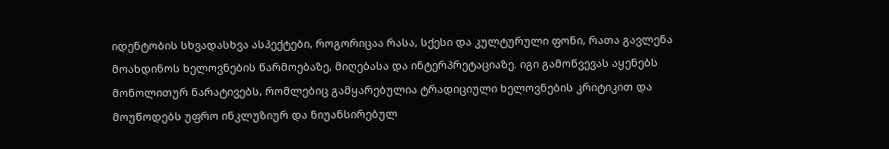იდენტობის სხვადასხვა ასპექტები, როგორიცაა რასა, სქესი და კულტურული ფონი, რათა გავლენა მოახდინოს ხელოვნების წარმოებაზე, მიღებასა და ინტერპრეტაციაზე. იგი გამოწვევას აყენებს მონოლითურ ნარატივებს, რომლებიც გამყარებულია ტრადიციული ხელოვნების კრიტიკით და მოუწოდებს უფრო ინკლუზიურ და ნიუანსირებულ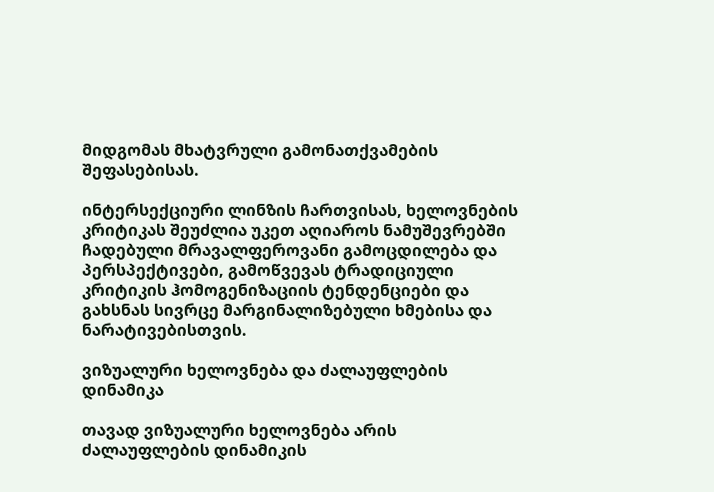მიდგომას მხატვრული გამონათქვამების შეფასებისას.

ინტერსექციური ლინზის ჩართვისას, ხელოვნების კრიტიკას შეუძლია უკეთ აღიაროს ნამუშევრებში ჩადებული მრავალფეროვანი გამოცდილება და პერსპექტივები, გამოწვევას ტრადიციული კრიტიკის ჰომოგენიზაციის ტენდენციები და გახსნას სივრცე მარგინალიზებული ხმებისა და ნარატივებისთვის.

ვიზუალური ხელოვნება და ძალაუფლების დინამიკა

თავად ვიზუალური ხელოვნება არის ძალაუფლების დინამიკის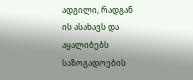ადგილი, რადგან ის ასახავს და აყალიბებს საზოგადოების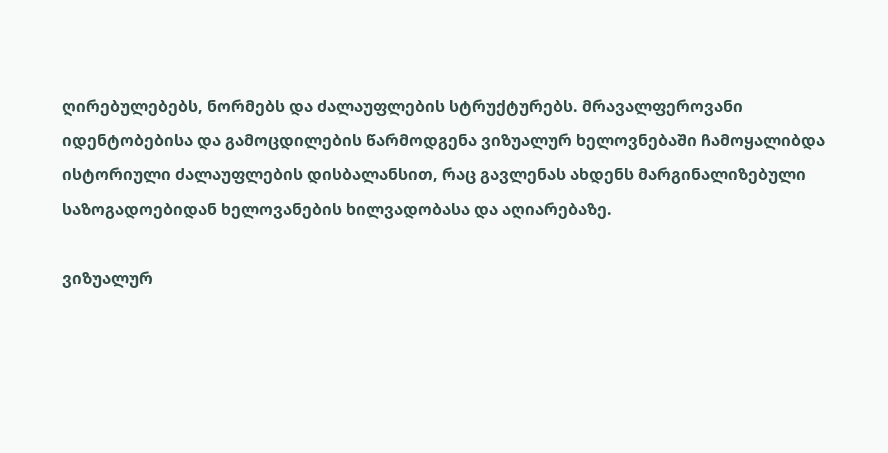ღირებულებებს, ნორმებს და ძალაუფლების სტრუქტურებს. მრავალფეროვანი იდენტობებისა და გამოცდილების წარმოდგენა ვიზუალურ ხელოვნებაში ჩამოყალიბდა ისტორიული ძალაუფლების დისბალანსით, რაც გავლენას ახდენს მარგინალიზებული საზოგადოებიდან ხელოვანების ხილვადობასა და აღიარებაზე.

ვიზუალურ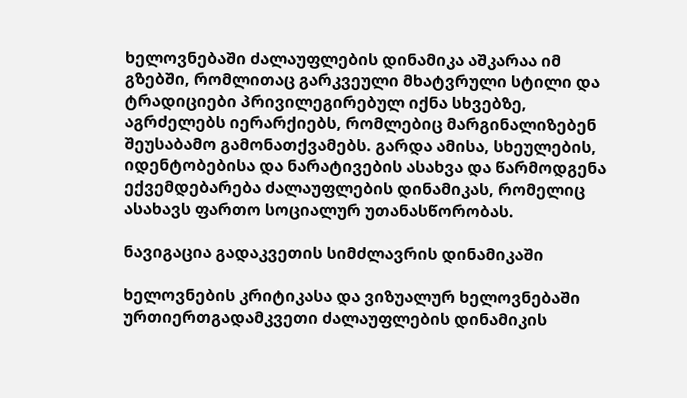ხელოვნებაში ძალაუფლების დინამიკა აშკარაა იმ გზებში, რომლითაც გარკვეული მხატვრული სტილი და ტრადიციები პრივილეგირებულ იქნა სხვებზე, აგრძელებს იერარქიებს, რომლებიც მარგინალიზებენ შეუსაბამო გამონათქვამებს. გარდა ამისა, სხეულების, იდენტობებისა და ნარატივების ასახვა და წარმოდგენა ექვემდებარება ძალაუფლების დინამიკას, რომელიც ასახავს ფართო სოციალურ უთანასწორობას.

ნავიგაცია გადაკვეთის სიმძლავრის დინამიკაში

ხელოვნების კრიტიკასა და ვიზუალურ ხელოვნებაში ურთიერთგადამკვეთი ძალაუფლების დინამიკის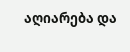აღიარება და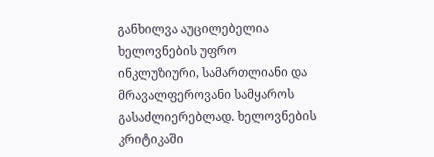განხილვა აუცილებელია ხელოვნების უფრო ინკლუზიური, სამართლიანი და მრავალფეროვანი სამყაროს გასაძლიერებლად. ხელოვნების კრიტიკაში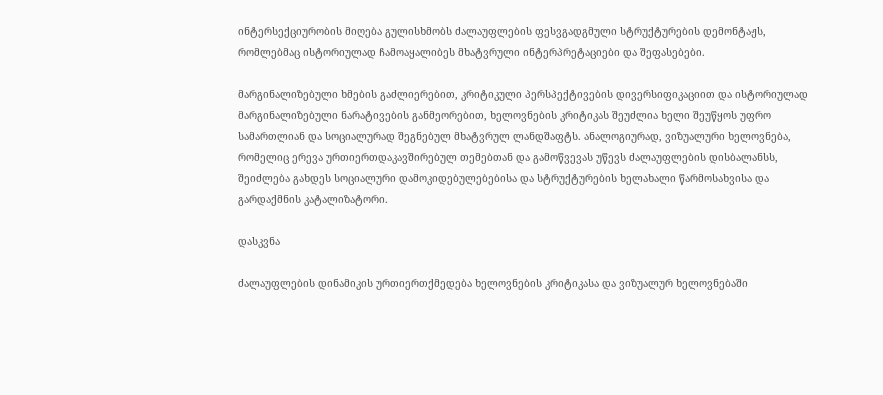ინტერსექციურობის მიღება გულისხმობს ძალაუფლების ფესვგადგმული სტრუქტურების დემონტაჟს, რომლებმაც ისტორიულად ჩამოაყალიბეს მხატვრული ინტერპრეტაციები და შეფასებები.

მარგინალიზებული ხმების გაძლიერებით, კრიტიკული პერსპექტივების დივერსიფიკაციით და ისტორიულად მარგინალიზებული ნარატივების განმეორებით, ხელოვნების კრიტიკას შეუძლია ხელი შეუწყოს უფრო სამართლიან და სოციალურად შეგნებულ მხატვრულ ლანდშაფტს. ანალოგიურად, ვიზუალური ხელოვნება, რომელიც ერევა ურთიერთდაკავშირებულ თემებთან და გამოწვევას უწევს ძალაუფლების დისბალანსს, შეიძლება გახდეს სოციალური დამოკიდებულებებისა და სტრუქტურების ხელახალი წარმოსახვისა და გარდაქმნის კატალიზატორი.

დასკვნა

ძალაუფლების დინამიკის ურთიერთქმედება ხელოვნების კრიტიკასა და ვიზუალურ ხელოვნებაში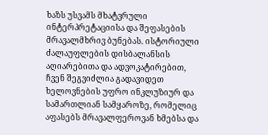ხაზს უსვამს მხატვრული ინტერპრეტაციისა და შეფასების მრავალმხრივ ბუნებას. ისტორიული ძალაუფლების დისბალანსის აღიარებითა და ადვოკატირებით, ჩვენ შეგვიძლია გადავიდეთ ხელოვნების უფრო ინკლუზიურ და სამართლიან სამყაროზე, რომელიც აფასებს მრავალფეროვან ხმებსა და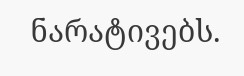ნარატივებს.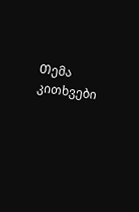Თემა
კითხვები